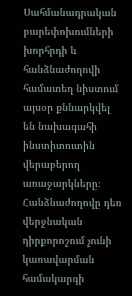Սահմանադրական բարեփոխումների խորհրդի և հանձնաժողովի համատեղ նիստում այսօր քննարկվել են նախագահի ինստիտուտին վերաբերող առաջարկները։  Հանձնաժողովը դեռ  վերջնական դիրքորոշում չունի կառավարման համակարգի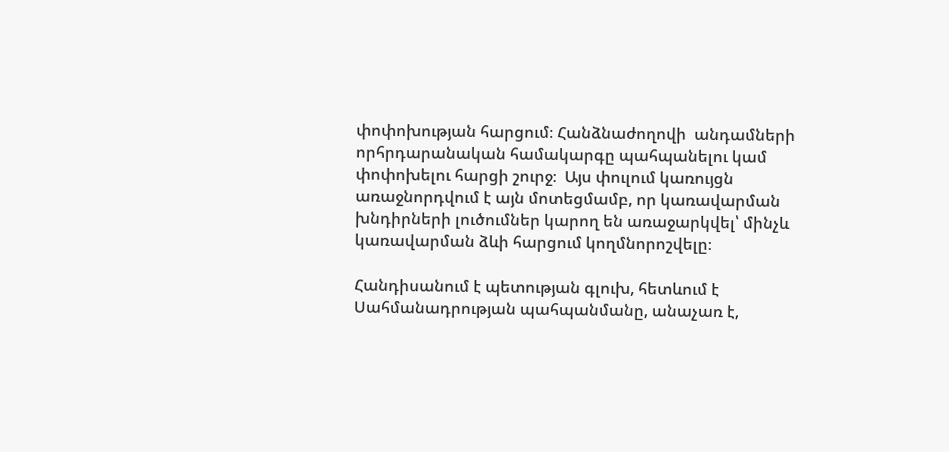փոփոխության հարցում։ Հանձնաժողովի  անդամների որհրդարանական համակարգը պահպանելու կամ փոփոխելու հարցի շուրջ։  Այս փուլում կառույցն    առաջնորդվում է այն մոտեցմամբ, որ կառավարման խնդիրների լուծումներ կարող են առաջարկվել՝ մինչև կառավարման ձևի հարցում կողմնորոշվելը։

Հանդիսանում է պետության գլուխ, հետևում է Սահմանադրության պահպանմանը, անաչառ է,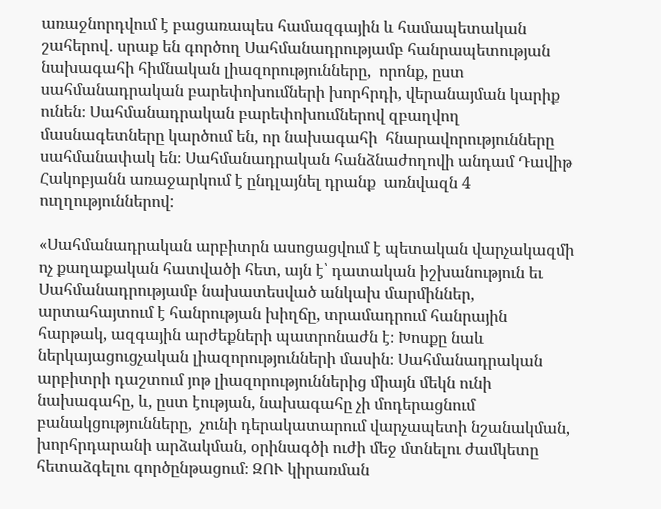առաջնորդվում է բացառապես համազգային և համապետական շահերով․ սրաք են գործող Սահմանադրությամբ հանրապետության նախագահի հիմնական լիազորությունները,  որոնք, ըստ սահմանադրական բարեփոխումների խորհրդի, վերանայման կարիք ունեն։ Սահմանադրական բարեփոխումներով զբաղվող մասնագետները կարծում են, որ նախագահի  հնարավորությունները սահմանափակ են։ Սահմանադրական հանձնաժողովի անդամ Դավիթ Հակոբյանն առաջարկում է ընդլայնել դրանք  առնվազն 4 ուղղություններով:

«Սահմանադրական արբիտրն ասոցացվում է պետական վարչակազմի ոչ քաղաքական հատվածի հետ, այն է՝ դատական իշխանություն եւ Սահմանադրությամբ նախատեսված անկախ մարմիններ, արտահայտում է հանրության խիղճը, տրամադրում հանրային հարթակ, ազգային արժեքների պատրոնաժն է։ Խոսքը նաև ներկայացուցչական լիազորությունների մասին։ Սահմանադրական արբիտրի դաշտում յոթ լիազորություններից միայն մեկն ունի նախագահը, և, ըստ էության, նախագահը չի մոդերացնում բանակցությունները,  չունի դերակատարում վարչապետի նշանակման, խորհրդարանի արձակման, օրինագծի ուժի մեջ մտնելու ժամկետը հետաձգելու գործընթացում։ ԶՈՒ կիրառման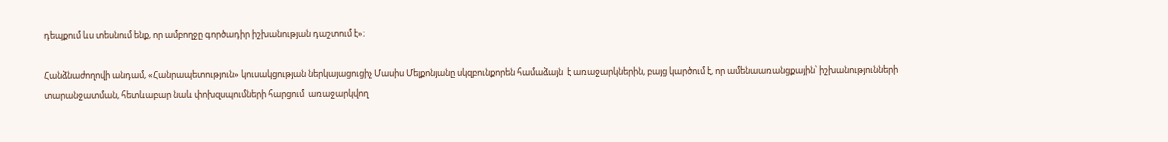դեպքում ևս տեսնում ենք, որ ամբողջը գործադիր իշխանության դաշտում է»։

Հանձնաժողովի անդամ, «Հանրապետություն» կուսակցության ներկայացուցիչ Մասիս Մելքոնյանը սկզբունքորեն համաձայն  է առաջարկներին, բայց կարծում է, որ ամենաառանցքային՝ իշխանությունների տարանջատման, հետևաբար նաև փոխզսպումների հարցում  առաջարկվող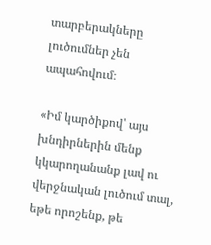տարբերակները լուծումներ չեն ապահովում։

«Իմ կարծիքով՝ այս խնդիրներին մենք կկարողանանք լավ ու վերջնական լուծում տալ, եթե որոշենք, թե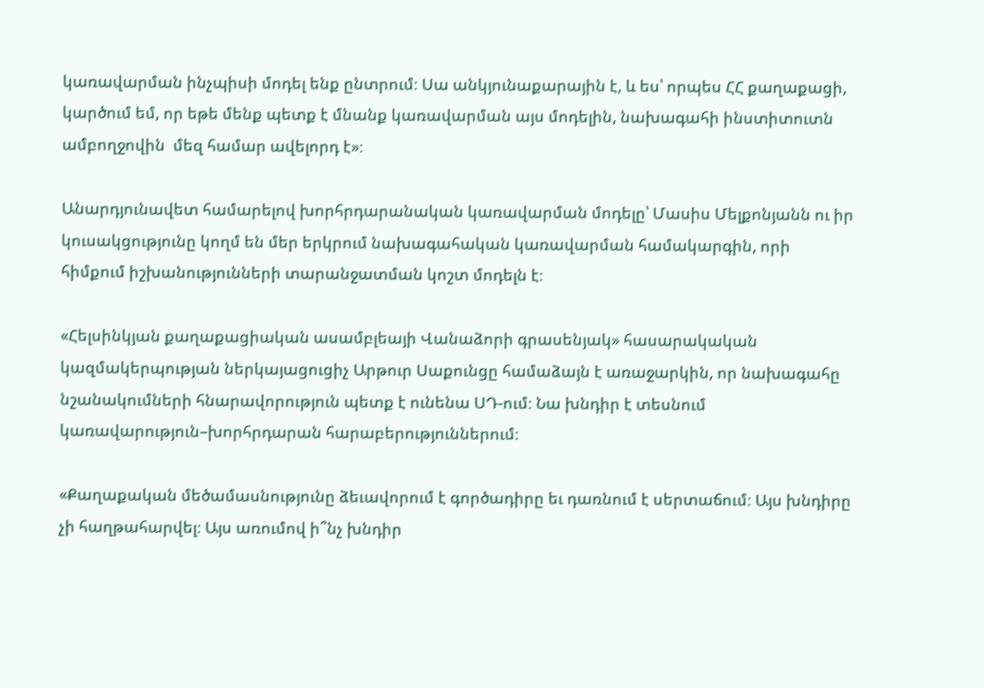կառավարման ինչպիսի մոդել ենք ընտրում։ Սա անկյունաքարային է, և ես՝ որպես ՀՀ քաղաքացի, կարծում եմ, որ եթե մենք պետք է մնանք կառավարման այս մոդելին, նախագահի ինստիտուտն ամբողջովին  մեզ համար ավելորդ է»։

Անարդյունավետ համարելով խորհրդարանական կառավարման մոդելը՝ Մասիս Մելքոնյանն ու իր կուսակցությունը կողմ են մեր երկրում նախագահական կառավարման համակարգին, որի հիմքում իշխանությունների տարանջատման կոշտ մոդելն է։

«Հելսինկյան քաղաքացիական ասամբլեայի Վանաձորի գրասենյակ» հասարակական կազմակերպության ներկայացուցիչ Արթուր Սաքունցը համաձայն է առաջարկին, որ նախագահը նշանակումների հնարավորություն պետք է ունենա ՍԴ-ում։ Նա խնդիր է տեսնում կառավարություն–խորհրդարան հարաբերություններում։

«Քաղաքական մեծամասնությունը ձեւավորում է գործադիրը եւ դառնում է սերտաճում։ Այս խնդիրը չի հաղթահարվել։ Այս առումով ի՞նչ խնդիր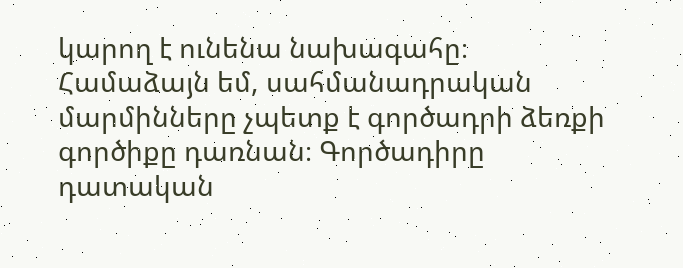կարող է ունենա նախագահը։ Համաձայն եմ, սահմանադրական մարմինները չպետք է գործադրի ձեռքի գործիքը դառնան։ Գործադիրը դատական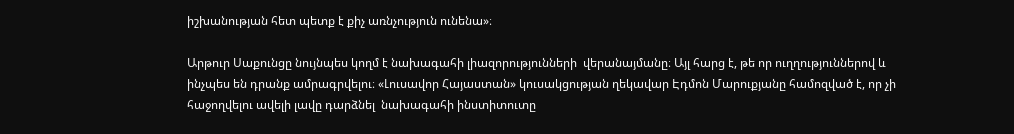իշխանության հետ պետք է քիչ առնչություն ունենա»։

Արթուր Սաքունցը նույնպես կողմ է նախագահի լիազորությունների  վերանայմանը։ Այլ հարց է, թե որ ուղղություններով և ինչպես են դրանք ամրագրվելու։ «Լուսավոր Հայաստան» կուսակցության ղեկավար Էդմոն Մարուքյանը համոզված է, որ չի հաջողվելու ավելի լավը դարձնել  նախագահի ինստիտուտը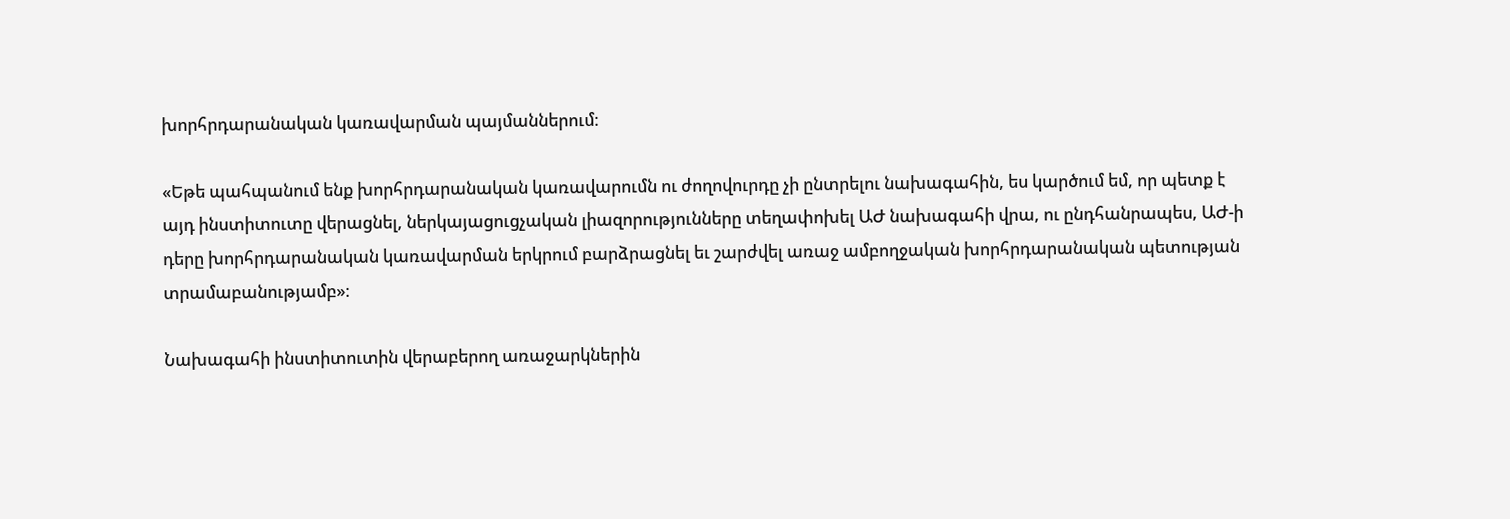խորհրդարանական կառավարման պայմաններում։

«Եթե պահպանում ենք խորհրդարանական կառավարումն ու ժողովուրդը չի ընտրելու նախագահին, ես կարծում եմ, որ պետք է այդ ինստիտուտը վերացնել, ներկայացուցչական լիազորությունները տեղափոխել ԱԺ նախագահի վրա, ու ընդհանրապես, ԱԺ-ի դերը խորհրդարանական կառավարման երկրում բարձրացնել եւ շարժվել առաջ ամբողջական խորհրդարանական պետության տրամաբանությամբ»։

Նախագահի ինստիտուտին վերաբերող առաջարկներին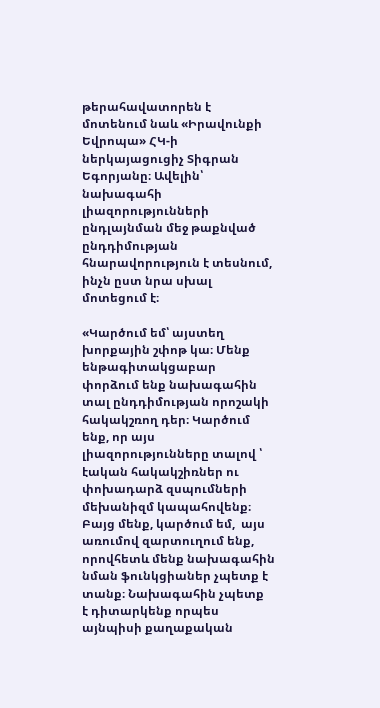թերահավատորեն է մոտենում նաև «Իրավունքի Եվրոպա» ՀԿ-ի ներկայացուցիչ Տիգրան Եգորյանը։ Ավելին՝  նախագահի լիազորությունների ընդլայնման մեջ թաքնված ընդդիմության  հնարավորություն է տեսնում, ինչն ըստ նրա սխալ մոտեցում է։

«Կարծում եմ՝ այստեղ խորքային շփոթ կա։ Մենք ենթագիտակցաբար փորձում ենք նախագահին տալ ընդդիմության որոշակի հակակշռող դեր։ Կարծում ենք, որ այս լիազորությունները տալով ՝ էական հակակշիռներ ու փոխադարձ զսպումների մեխանիզմ կապահովենք։  Բայց մենք, կարծում եմ,  այս առումով զարտուղում ենք, որովհետև մենք նախագահին նման ֆունկցիաներ չպետք է տանք։ Նախագահին չպետք  է դիտարկենք որպես այնպիսի քաղաքական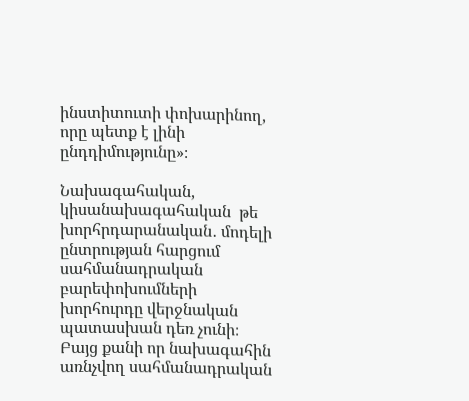ինստիտուտի փոխարինող, որը պետք է լինի ընդդիմությունը»։

Նախագահական, կիսանախագահական  թե խորհրդարանական․ մոդելի ընտրության հարցում սահմանադրական բարեփոխումների խորհուրդը վերջնական պատասխան դեռ չունի։  Բայց քանի որ նախագահին առնչվող սահմանադրական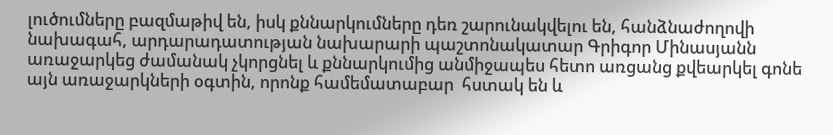լուծումները բազմաթիվ են, իսկ քննարկումները դեռ շարունակվելու են, հանձնաժողովի նախագահ, արդարադատության նախարարի պաշտոնակատար Գրիգոր Մինասյանն առաջարկեց ժամանակ չկորցնել և քննարկումից անմիջապես հետո առցանց քվեարկել գոնե այն առաջարկների օգտին, որոնք համեմատաբար  հստակ են և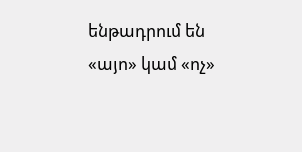ենթադրում են «այո» կամ «ոչ»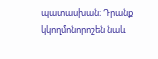պատասխան։ Դրանք կկողմոնորոշեն նաև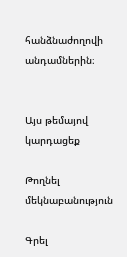հանձնաժողովի անդամներին։


Այս թեմայով կարդացեք

Թողնել մեկնաբանություն

Գրել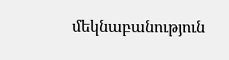մեկնաբանություն